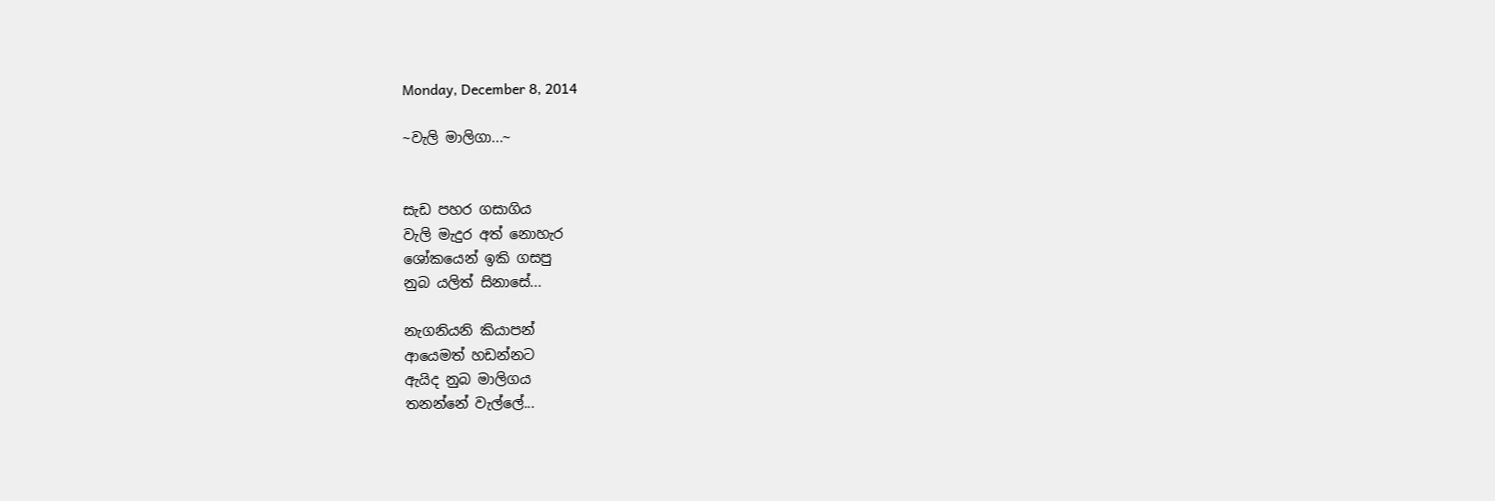Monday, December 8, 2014

~වැලි මාලිගා...~


සැඩ පහර ගසාගිය
වැලි මැදුර අත් නොහැර
ශෝකයෙන් ඉකි ගසපු
නුබ යලිත් සිනාසේ...

නැගනියනි කියාපන්
ආයෙමත් හඩන්නට
ඇයිද නුබ මාලිගය
තනන්නේ වැල්ලේ...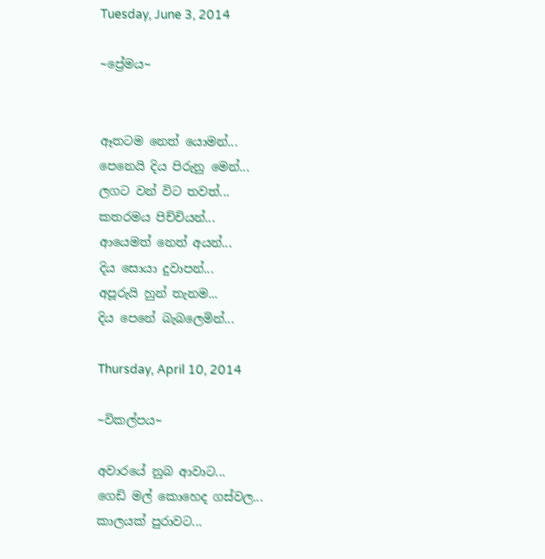Tuesday, June 3, 2014

~ප්‍රේමය~


ඈතටම නෙත් යොමන්...
පෙනෙයි දිය පිරුනු මෙන්...
ලගට වන් විට තවත්...
කතරමය පිච්චියන්...
ආයෙමත් නෙත් අයන්...
දිය සොයා දුවාපන්...
අපූරුයි හුන් තැනම...
දිය පෙනේ බැබලෙමින්...

Thursday, April 10, 2014

~විකල්පය~

අවාරයේ නුබ ආවාට...
ගෙඩි මල් කොහෙද ගස්වල...
කාලයක් පුරාවට...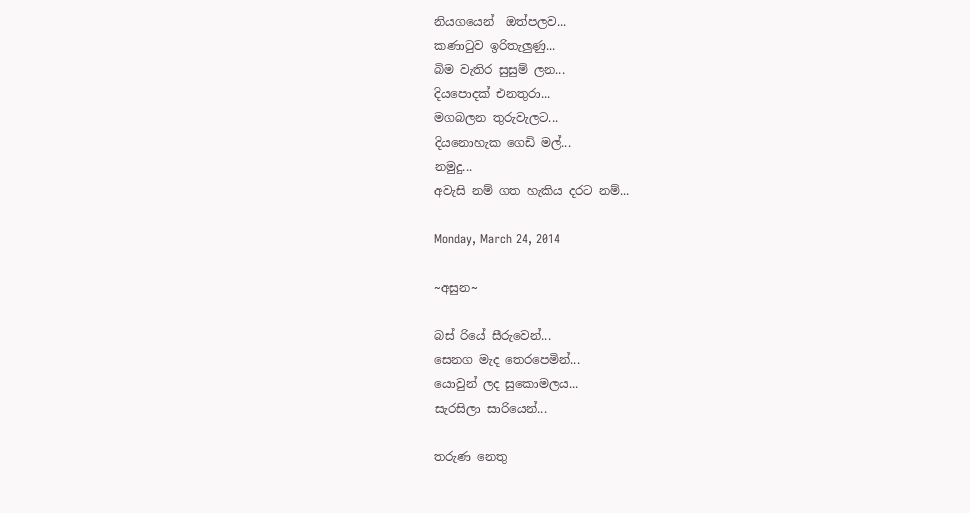නියගයෙන්  ඔත්පලව...
කණාටුව ඉරිතැලුණු...
බිම වැතිර සුසුම් ලන...
දියපොදක් එනතුරා...
මගබලන තුරුවැලට...
දියනොහැක ගෙඩි මල්...
නමුදු...
අවැසි නම් ගත හැකිය දරට නම්...

Monday, March 24, 2014

~අසුන~

බස් රියේ සීරුවෙන්...
සෙනග මැද තෙරපෙමින්...
යොවුන් ලද සුකොමලය...
සැරසිලා සාරියෙන්...

තරුණ නෙතු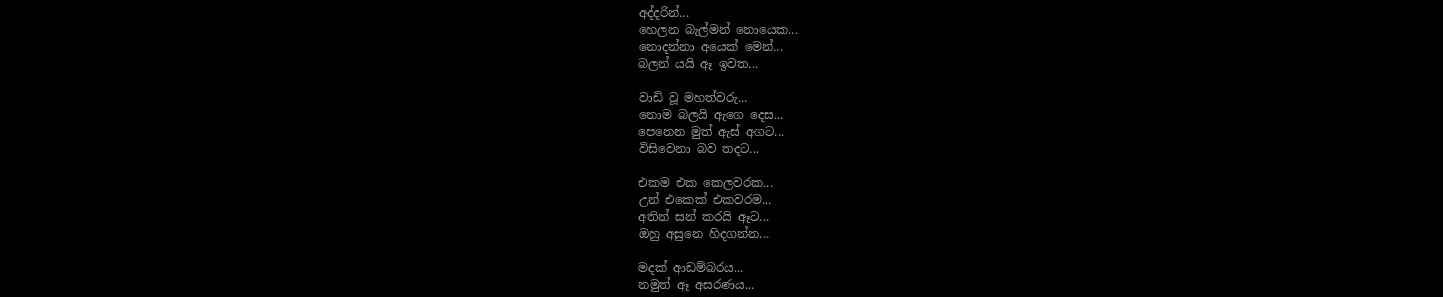අද්දරින්...
හෙලන බැල්මන් නොයෙක...
නොදන්නා අයෙක් මෙන්...
බලන් යයි ඈ ඉවත...

වාඩි වූ මහත්වරු...
නොම බලයි ඇගෙ දෙස...
පෙනෙන මුත් ඇස් අගට...
විසිවෙනා බව තදට...

එකම එක කෙලවරක...
උන් එකෙක් එකවරම...
අතින් සන් කරයි ඈට...
ඔහු අසුනෙ හිදගන්න...

මදක් ආඩම්බරය...
නමුත් ඈ අසරණය...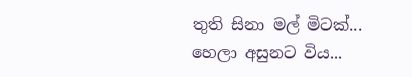තුති සිනා මල් මිටක්...
හෙලා අසුනට විය...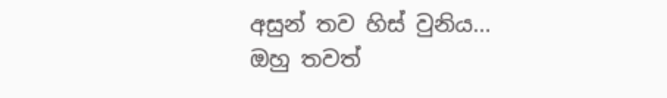අසුන් තව හිස් වුනිය...
ඔහු තවත්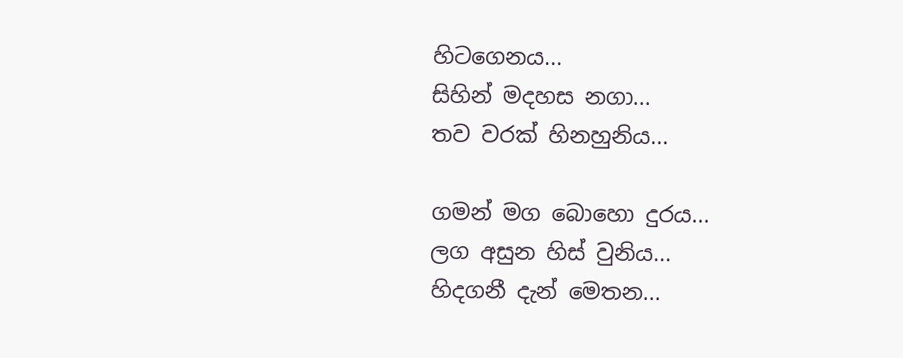හිටගෙනය...
සිහින් මදහස නගා...
තව වරක් හිනහුනිය...

ගමන් මග බොහො දුරය...
ලග අසුන හිස් වුනිය...
හිදගනී දැන් මෙතන...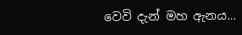වෙවි දැන් මහ ඇනය...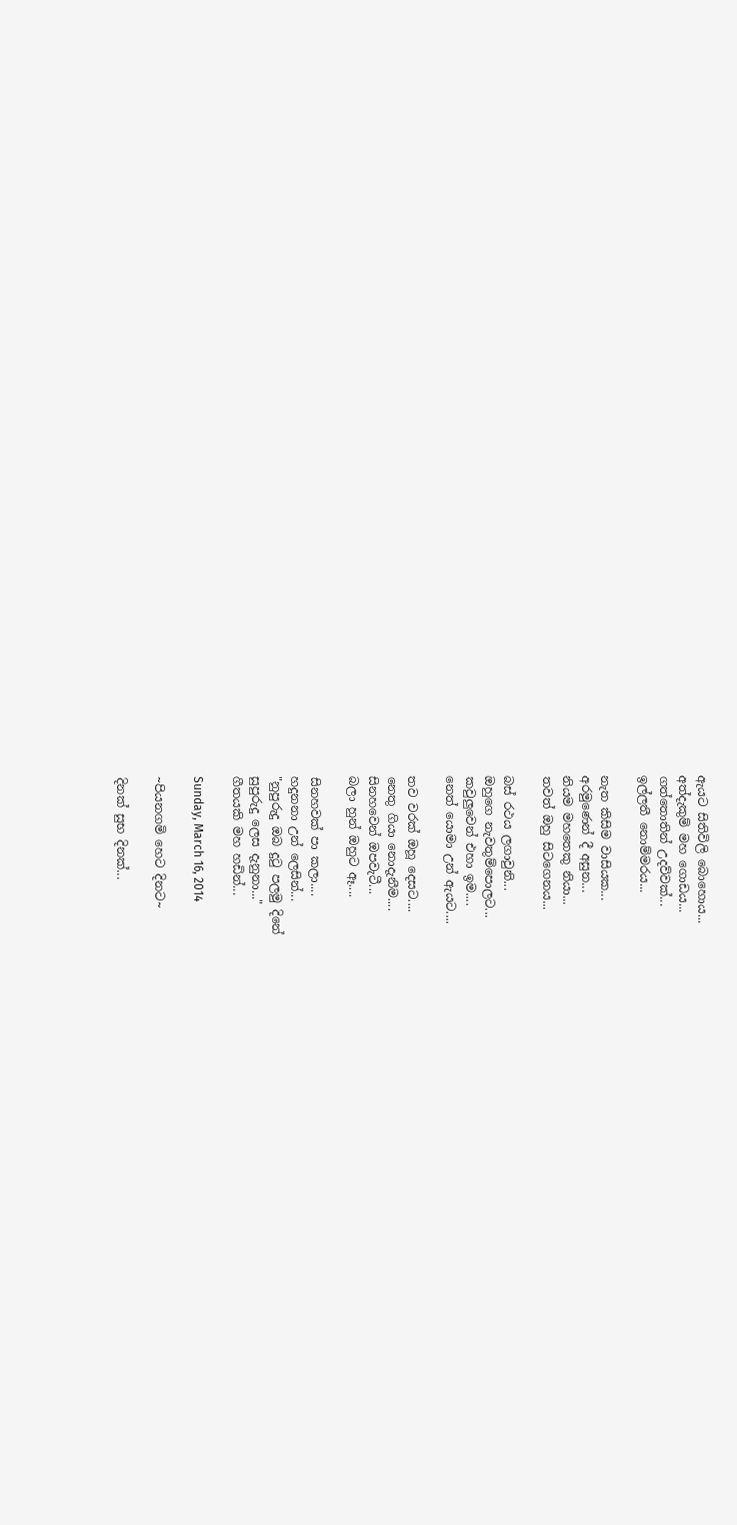ඇයට සිතිවිලි බොහොය...
අත්දැකුම් මහ ගොඩය...
ගත්තොතින් උදව්වක්...
ඉල්ලතී නොම්මරය...

නැත කිසිම වාසියක...
අරමුණෙන් දී අසුන...
නියම මහතෙකු නියා...
තවත් ඔහු සිටගෙනය...

බස් රථය ලගාවුනි...
ඔහුගෙ නැවතුම්පොලට...
කවුලුවෙන් එහා ඉම....
නෙත් යොමා උන් ඇයට....

තව වරක් ඔහූ දෙසට....
නෙතු ගියා නොදැනීම....
සිනහවෙන් ඔපවැටී...
බලා හුන් ඔහුට ඈ....

සිනහවක් පා කලා....
හදුනනා උන් ලෙසින්...
"නුපුරුදු ඔබ දුටු පලමු දිනේ
සුපුරුදු ලෙස දැනුනා..."
ගීතයකි මහ හඩින්...

Sunday, March 16, 2014

~පියනගමි හෙට දිනට~

දිනක් සුභ දිනක්...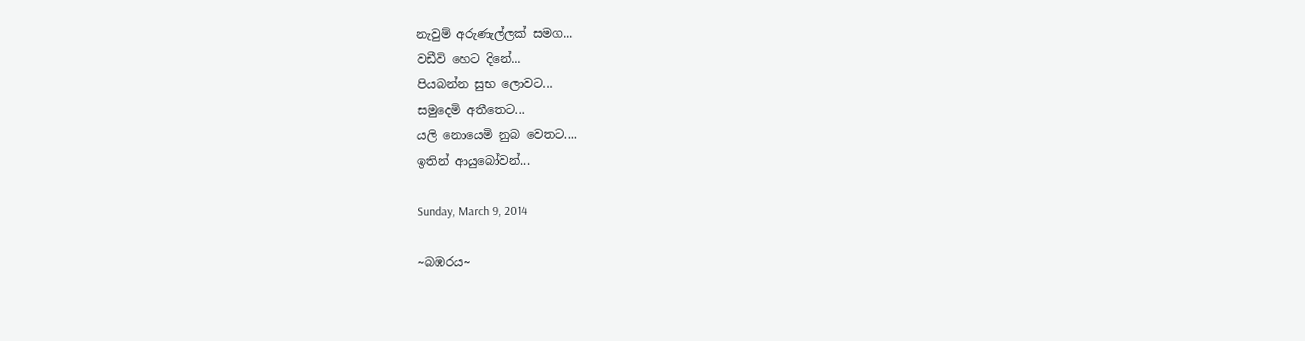නැවුම් අරුණැල්ලක් සමග...
වඩීවි හෙට දිනේ...
පියබන්න සුභ ලොවට...
සමුදෙමි අතීතෙට...
යලි නොයෙමි නුබ වෙතට....
ඉතින් ආයුබෝවන්...

Sunday, March 9, 2014

~බඹරය~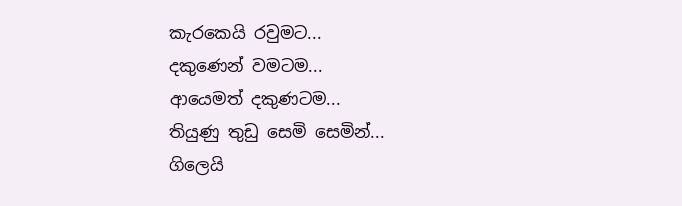කැරකෙයි රවුමට...
දකුණෙන් වමටම...
ආයෙමත් දකුණටම...
තියුණු තුඩු සෙමි සෙමින්...
ගිලෙයි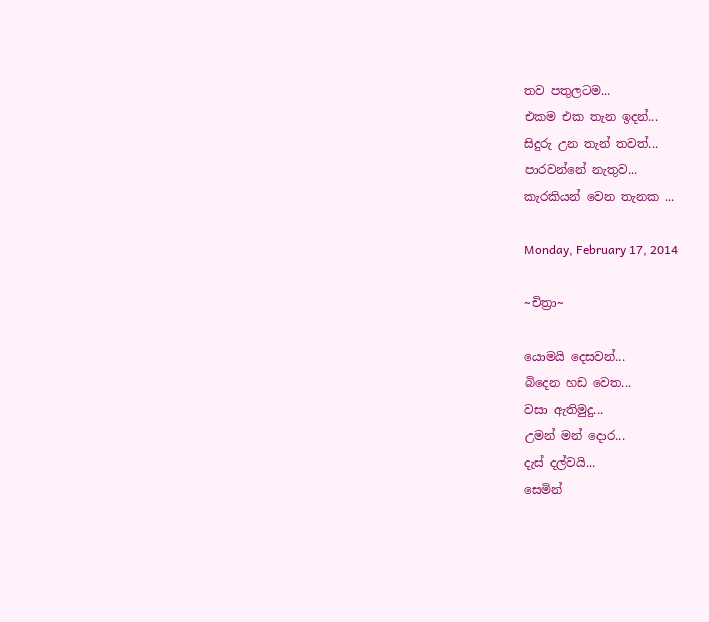තව පතුලටම...
එකම එක තැන ඉදන්...
සිදුරු උන තැන් තවත්...
පාරවන්නේ නැතුව...
කැරකියන් වෙන තැනක ...

Monday, February 17, 2014

~චිත්‍රා~

යොමයි දෙසවන්...
බිදෙන හඩ වෙත...
වසා ඇතිමුදු...
උමන් මන් දොර...
දැස් දල්වයි...
සෙමින්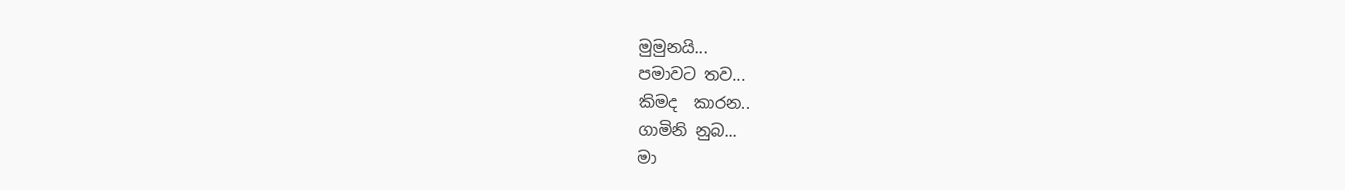මුමුනයි...
පමාවට තව...
කිමද  කාරන..
ගාමිනි නුබ...
මා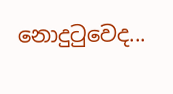නොදුටුවෙද...